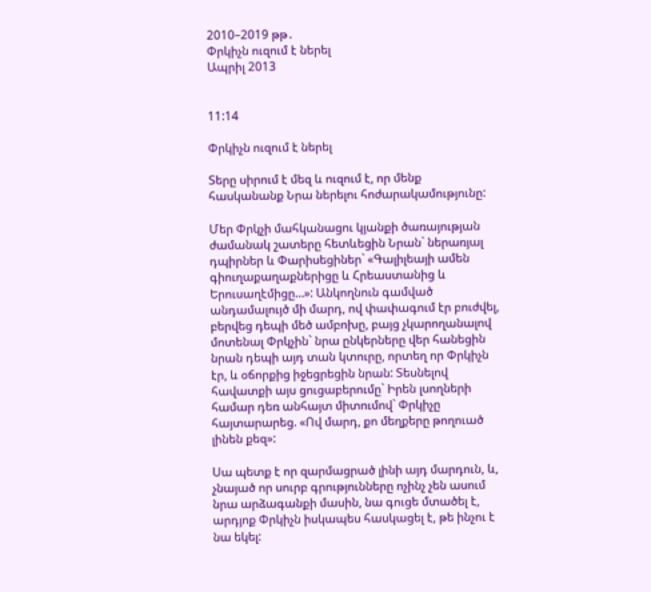2010–2019 թթ․
Փրկիչն ուզում է ներել
Ապրիլ 2013


11:14

Փրկիչն ուզում է ներել

Տերը սիրում է մեզ և ուզում է, որ մենք հասկանանք Նրա ներելու հոժարակամությունը:

Մեր Փրկչի մահկանացու կյանքի ծառայության ժամանակ շատերը հետևեցին Նրան` ներառյալ դպիրներ և Փարիսեցիներ` «Գալիլեայի ամեն գիուղաքաղաքներիցը և Հրեաստանից և Երուսաղէմիցը…»: Անկողնուն գամված անդամալույծ մի մարդ, ով փափագում էր բուժվել, բերվեց դեպի մեծ ամբոխը, բայց չկարողանալով մոտենալ Փրկչին` նրա ընկերները վեր հանեցին նրան դեպի այդ տան կտուրը, որտեղ որ Փրկիչն էր, և օճորքից իջեցրեցին նրան: Տեսնելով հավատքի այս ցուցաբերումը` Իրեն լսողների համար դեռ անհայտ միտումով` Փրկիչը հայտարարեց. «Ով մարդ, քո մեղքերը թողուած լինեն քեզ»:

Սա պետք է որ զարմացրած լինի այդ մարդուն, և, չնայած որ սուրբ գրությունները ոչինչ չեն ասում նրա արձագանքի մասին, նա գուցե մտածել է, արդյոք Փրկիչն իսկապես հասկացել է, թե ինչու է նա եկել: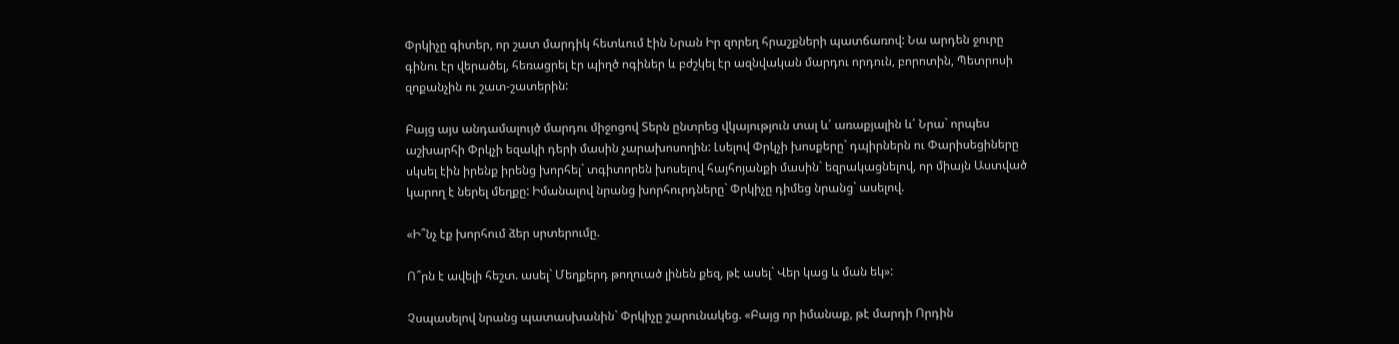Փրկիչը գիտեր, որ շատ մարդիկ հետևում էին Նրան Իր զորեղ հրաշքների պատճառով: Նա արդեն ջուրը գինու էր վերածել, հեռացրել էր պիղծ ոգիներ և բժշկել էր ազնվական մարդու որդուն, բորոտին, Պետրոսի զոքանչին ու շատ-շատերին:

Բայց այս անդամալույծ մարդու միջոցով Տերն ընտրեց վկայություն տալ և՛ առաքյալին և՛ Նրա` որպես աշխարհի Փրկչի եզակի դերի մասին չարախոսողին: Լսելով Փրկչի խոսքերը` դպիրներն ու Փարիսեցիները սկսել էին իրենք իրենց խորհել` տգիտորեն խոսելով հայհոյանքի մասին` եզրակացնելով, որ միայն Աստված կարող է ներել մեղքը: Իմանալով նրանց խորհուրդները` Փրկիչը դիմեց նրանց` ասելով.

«Ի՞նչ էք խորհում ձեր սրտերումը.

Ո՞րն է ավելի հեշտ. ասել` Մեղքերդ թողուած լինեն քեզ, թէ ասել` Վեր կաց և ման եկ»:

Չսպասելով նրանց պատասխանին` Փրկիչը շարունակեց. «Բայց որ իմանաք, թէ մարդի Որդին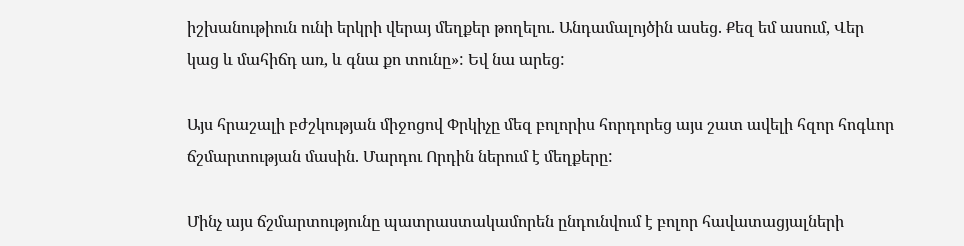իշխանութիուն ունի երկրի վերայ մեղքեր թողելու. Անդամալոյծին ասեց. Քեզ եմ ասում, Վեր կաց և մահիճդ առ, և գնա քո տունը»: Եվ նա արեց:

Այս հրաշալի բժշկության միջոցով Փրկիչը մեզ բոլորիս հորդորեց այս շատ ավելի հզոր հոգևոր ճշմարտության մասին. Մարդու Որդին ներում է մեղքերը:

Մինչ այս ճշմարտությունը պատրաստակամորեն ընդունվում է բոլոր հավատացյալների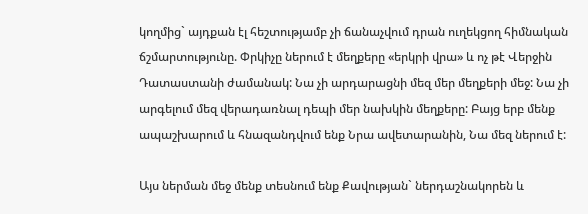կողմից` այդքան էլ հեշտությամբ չի ճանաչվում դրան ուղեկցող հիմնական ճշմարտությունը. Փրկիչը ներում է մեղքերը «երկրի վրա» և ոչ թէ Վերջին Դատաստանի ժամանակ: Նա չի արդարացնի մեզ մեր մեղքերի մեջ: Նա չի արգելում մեզ վերադառնալ դեպի մեր նախկին մեղքերը: Բայց երբ մենք ապաշխարում և հնազանդվում ենք Նրա ավետարանին, Նա մեզ ներում է:

Այս ներման մեջ մենք տեսնում ենք Քավության` ներդաշնակորեն և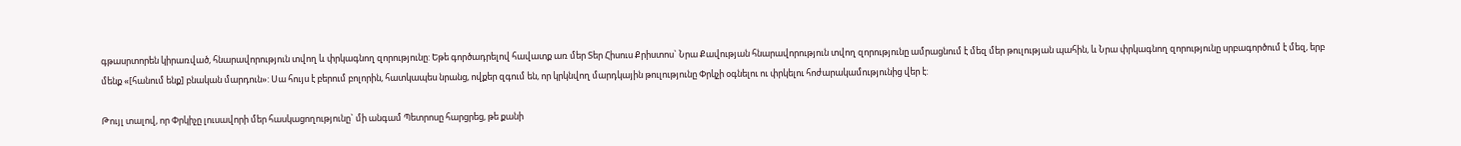գթասրտորեն կիրառված, հնարավորություն տվող և փրկագնող զորությունը: Եթե գործադրելով հավատք առ մեր Տեր Հիսուս Քրիստոս` Նրա Քավության հնարավորություն տվող զորությունը ամրացնում է մեզ մեր թուլության պահին, և Նրա փրկագնող զորությունը սրբագործում է մեզ, երբ մենք «[հանում ենք] բնական մարդուն»: Սա հույս է բերում բոլորին, հատկապես նրանց, ովքեր զգում են, որ կրկնվող մարդկային թուլությունը Փրկչի օգնելու ու փրկելու հոժարակամությունից վեր է:

Թույլ տալով, որ Փրկիչը լուսավորի մեր հասկացողությունը` մի անգամ Պետրոսը հարցրեց, թե քանի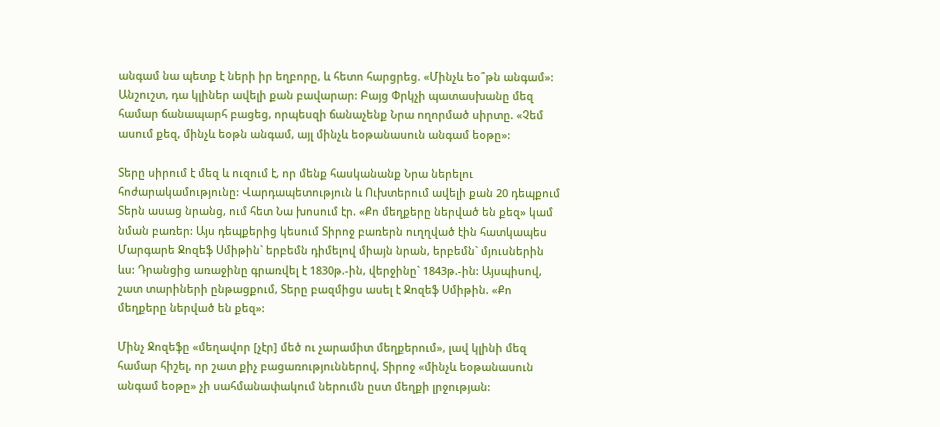անգամ նա պետք է ների իր եղբորը, և հետո հարցրեց. «Մինչև եօ՞թն անգամ»: Անշուշտ, դա կլիներ ավելի քան բավարար: Բայց Փրկչի պատասխանը մեզ համար ճանապարհ բացեց, որպեսզի ճանաչենք Նրա ողորմած սիրտը. «Չեմ ասում քեզ, մինչև եօթն անգամ, այլ մինչև եօթանասուն անգամ եօթը»:

Տերը սիրում է մեզ և ուզում է, որ մենք հասկանանք Նրա ներելու հոժարակամությունը: Վարդապետություն և Ուխտերում ավելի քան 20 դեպքում Տերն ասաց նրանց, ում հետ Նա խոսում էր. «Քո մեղքերը ներված են քեզ» կամ նման բառեր: Այս դեպքերից կեսում Տիրոջ բառերն ուղղված էին հատկապես Մարգարե Ջոզեֆ Սմիթին` երբեմն դիմելով միայն նրան, երբեմն` մյուսներին ևս: Դրանցից առաջինը գրառվել է 1830թ.-ին, վերջինը` 1843թ.-ին: Այսպիսով, շատ տարիների ընթացքում, Տերը բազմիցս ասել է Ջոզեֆ Սմիթին. «Քո մեղքերը ներված են քեզ»:

Մինչ Ջոզեֆը «մեղավոր [չէր] մեծ ու չարամիտ մեղքերում», լավ կլինի մեզ համար հիշել, որ շատ քիչ բացառություններով, Տիրոջ «մինչև եօթանասուն անգամ եօթը» չի սահմանափակում ներումն ըստ մեղքի լրջության: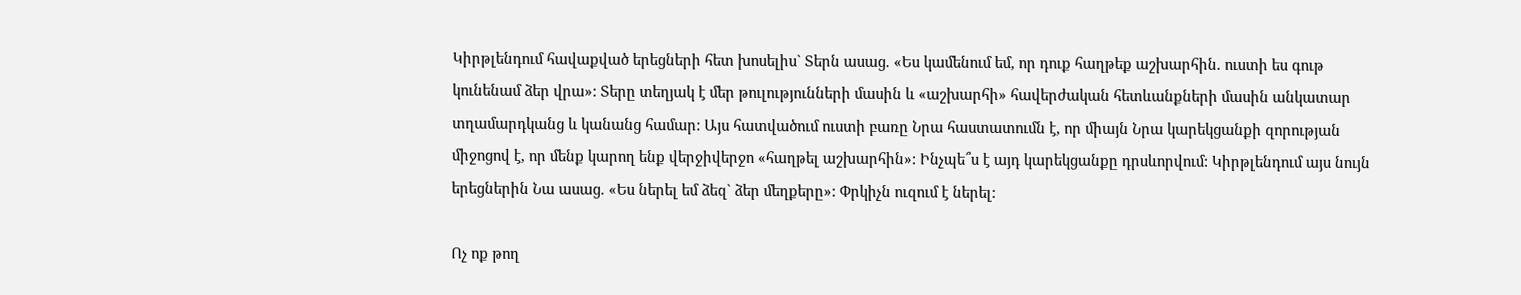Կիրթլենդում հավաքված երեցների հետ խոսելիս` Տերն ասաց. «Ես կամենում եմ, որ դուք հաղթեք աշխարհին. ուստի ես գութ կունենամ ձեր վրա»: Տերը տեղյակ է մեր թուլությունների մասին և «աշխարհի» հավերժական հետևանքների մասին անկատար տղամարդկանց և կանանց համար: Այս հատվածում ուստի բառը Նրա հաստատումն է, որ միայն Նրա կարեկցանքի զորության միջոցով է, որ մենք կարող ենք վերջիվերջո «հաղթել աշխարհին»: Ինչպե՞ս է այդ կարեկցանքը դրսևորվում: Կիրթլենդում այս նույն երեցներին Նա ասաց. «Ես ներել եմ ձեզ` ձեր մեղքերը»: Փրկիչն ուզում է ներել:

Ոչ ոք թող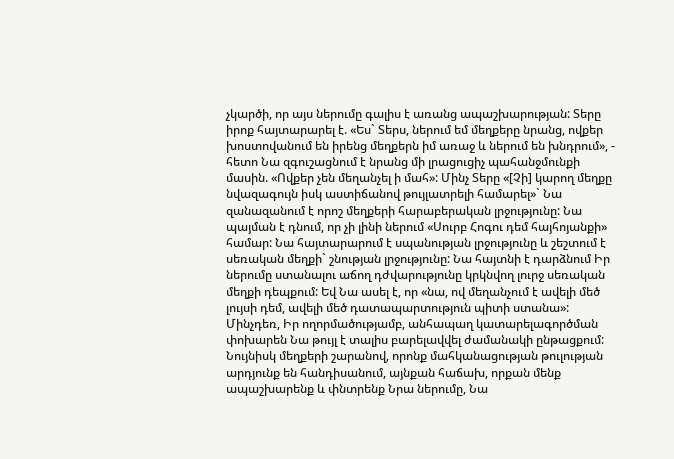չկարծի, որ այս ներումը գալիս է առանց ապաշխարության: Տերը իրոք հայտարարել է. «Ես` Տերս, ներում եմ մեղքերը նրանց, ովքեր խոստովանում են իրենց մեղքերն իմ առաջ և ներում են խնդրում», - հետո Նա զգուշացնում է նրանց մի լրացուցիչ պահանջմունքի մասին. «Ովքեր չեն մեղանչել ի մահ»: Մինչ Տերը «[Չի] կարող մեղքը նվազագույն իսկ աստիճանով թույլատրելի համարել»` Նա զանազանում է որոշ մեղքերի հարաբերական լրջությունը: Նա պայման է դնում, որ չի լինի ներում «Սուրբ Հոգու դեմ հայհոյանքի» համար: Նա հայտարարում է սպանության լրջությունը և շեշտում է սեռական մեղքի` շնության լրջությունը: Նա հայտնի է դարձնում Իր ներումը ստանալու աճող դժվարությունը կրկնվող լուրջ սեռական մեղքի դեպքում: Եվ Նա ասել է, որ «նա, ով մեղանչում է ավելի մեծ լույսի դեմ, ավելի մեծ դատապարտություն պիտի ստանա»: Մինչդեռ, Իր ողորմածությամբ, անհապաղ կատարելագործման փոխարեն Նա թույլ է տալիս բարելավվել ժամանակի ընթացքում: Նույնիսկ մեղքերի շարանով, որոնք մահկանացության թուլության արդյունք են հանդիսանում, այնքան հաճախ, որքան մենք ապաշխարենք և փնտրենք Նրա ներումը, Նա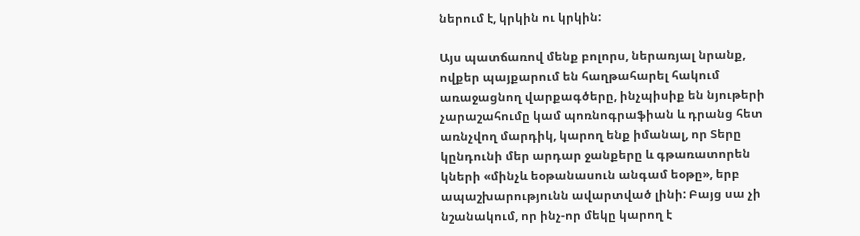ներում է, կրկին ու կրկին:

Այս պատճառով մենք բոլորս, ներառյալ նրանք, ովքեր պայքարում են հաղթահարել հակում առաջացնող վարքագծերը, ինչպիսիք են նյութերի չարաշահումը կամ պոռնոգրաֆիան և դրանց հետ առնչվող մարդիկ, կարող ենք իմանալ, որ Տերը կընդունի մեր արդար ջանքերը և գթառատորեն կների «մինչև եօթանասուն անգամ եօթը», երբ ապաշխարությունն ավարտված լինի: Բայց սա չի նշանակում, որ ինչ-որ մեկը կարող է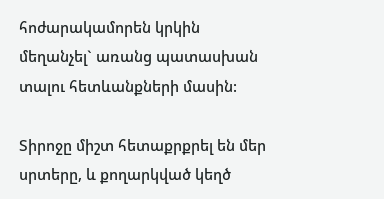հոժարակամորեն կրկին մեղանչել` առանց պատասխան տալու հետևանքների մասին:

Տիրոջը միշտ հետաքրքրել են մեր սրտերը, և քողարկված կեղծ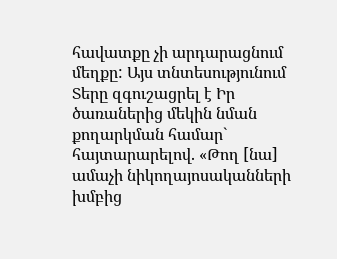հավատքը չի արդարացնում մեղքը: Այս տնտեսությունում Տերը զգուշացրել է Իր ծառաներից մեկին նման քողարկման համար` հայտարարելով. «Թող [նա] ամաչի նիկողայոսականների խմբից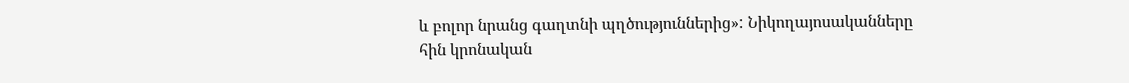և բոլոր նրանց գաղտնի պղծություններից»: Նիկողայոսականները հին կրոնական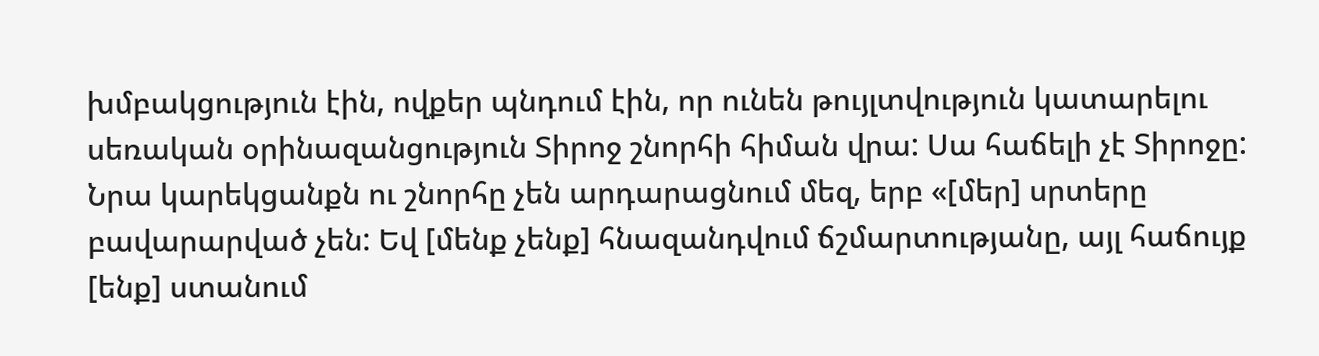խմբակցություն էին, ովքեր պնդում էին, որ ունեն թույլտվություն կատարելու սեռական օրինազանցություն Տիրոջ շնորհի հիման վրա: Սա հաճելի չէ Տիրոջը: Նրա կարեկցանքն ու շնորհը չեն արդարացնում մեզ, երբ «[մեր] սրտերը բավարարված չեն: Եվ [մենք չենք] հնազանդվում ճշմարտությանը, այլ հաճույք [ենք] ստանում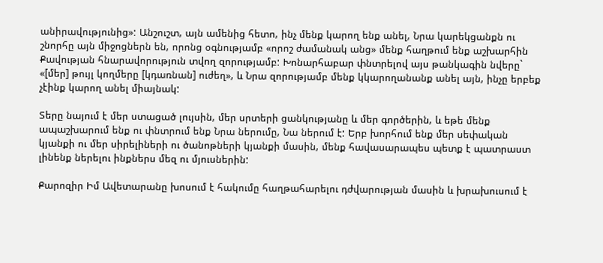անիրավությունից»: Անշուշտ, այն ամենից հետո, ինչ մենք կարող ենք անել, Նրա կարեկցանքն ու շնորհը այն միջոցներն են, որոնց օգնությամբ «որոշ ժամանակ անց» մենք հաղթում ենք աշխարհին Քավության հնարավորություն տվող զորությամբ: Խոնարհաբար փնտրելով այս թանկագին նվերը` «[մեր] թույլ կողմերը [կդառնան] ուժեղ», և Նրա զորությամբ մենք կկարողանանք անել այն, ինչը երբեք չէինք կարող անել միայնակ:

Տերը նայում է մեր ստացած լույսին, մեր սրտերի ցանկությանը և մեր գործերին, և եթե մենք ապաշխարում ենք ու փնտրում ենք Նրա ներումը, Նա ներում է: Երբ խորհում ենք մեր սեփական կյանքի ու մեր սիրելիների ու ծանոթների կյանքի մասին, մենք հավասարապես պետք է պատրաստ լինենք ներելու ինքներս մեզ ու մյուսներին:

Քարոզիր Իմ Ավետարանը խոսում է հակումը հաղթահարելու դժվարության մասին և խրախուսում է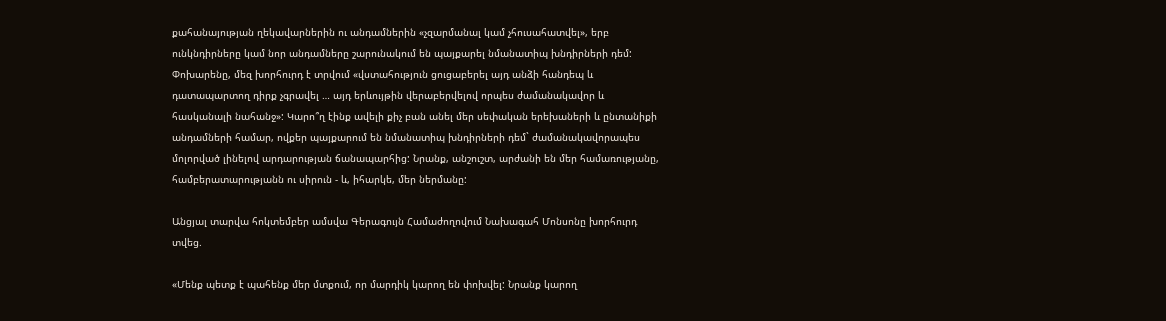քահանայության ղեկավարներին ու անդամներին «չզարմանալ կամ չհուսահատվել», երբ ունկնդիրները կամ նոր անդամները շարունակում են պայքարել նմանատիպ խնդիրների դեմ: Փոխարենը, մեզ խորհուրդ է տրվում «վստահություն ցուցաբերել այդ անձի հանդեպ և դատապարտող դիրք չգրավել … այդ երևույթին վերաբերվելով որպես ժամանակավոր և հասկանալի նահանջ»: Կարո՞ղ էինք ավելի քիչ բան անել մեր սեփական երեխաների և ընտանիքի անդամների համար, ովքեր պայքարում են նմանատիպ խնդիրների դեմ` ժամանակավորապես մոլորված լինելով արդարության ճանապարհից: Նրանք, անշուշտ, արժանի են մեր համառությանը, համբերատարությանն ու սիրուն - և, իհարկե, մեր ներմանը:

Անցյալ տարվա հոկտեմբեր ամսվա Գերագույն Համաժողովում Նախագահ Մոնսոնը խորհուրդ տվեց.

«Մենք պետք է պահենք մեր մտքում, որ մարդիկ կարող են փոխվել: Նրանք կարող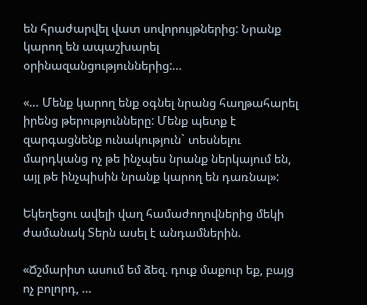են հրաժարվել վատ սովորույթներից: Նրանք կարող են ապաշխարել օրինազանցություններից:…

«… Մենք կարող ենք օգնել նրանց հաղթահարել իրենց թերությունները: Մենք պետք է զարգացնենք ունակություն` տեսնելու մարդկանց ոչ թե ինչպես նրանք ներկայում են, այլ թե ինչպիսին նրանք կարող են դառնալ»:

Եկեղեցու ավելի վաղ համաժողովներից մեկի ժամանակ Տերն ասել է անդամներին.

«Ճշմարիտ ասում եմ ձեզ. դուք մաքուր եք, բայց ոչ բոլորդ, …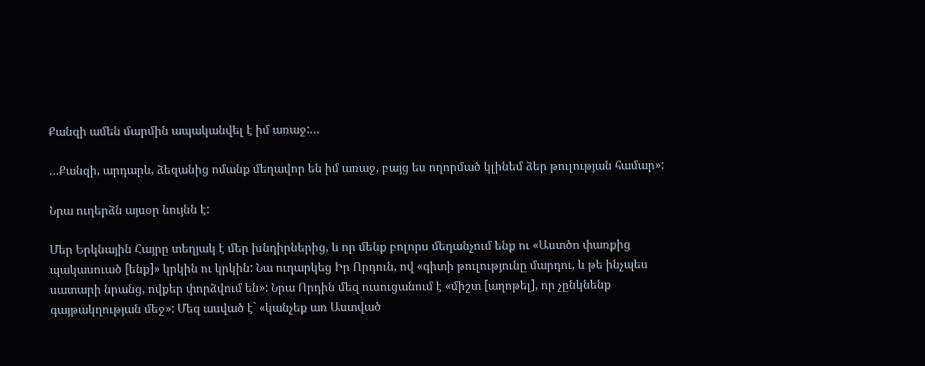Քանզի ամեն մարմին ապականվել է իմ առաջ:…

…Քանզի, արդարև, ձեզանից ոմանք մեղավոր են իմ առաջ, բայց ես ողորմած կլինեմ ձեր թուլության համար»:

Նրա ուղերձն այսօր նույնն է:

Մեր Երկնային Հայրը տեղյակ է մեր խնդիրներից, և որ մենք բոլորս մեղանչում ենք ու «Աստծո փառքից պակասուած [ենք]» կրկին ու կրկին: Նա ուղարկեց Իր Որդուն, ով «գիտի թուլությունը մարդու, և թե ինչպես սատարի նրանց, ովքեր փորձվում են»: Նրա Որդին մեզ ուսուցանում է «միշտ [աղոթել], որ չընկնենք գայթակղության մեջ»: Մեզ ասված է` «կանչեք առ Աստված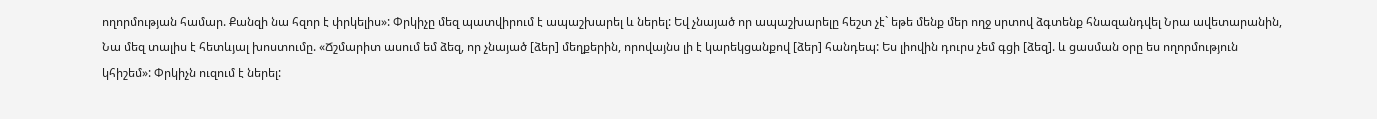ողորմության համար. Քանզի նա հզոր է փրկելիս»: Փրկիչը մեզ պատվիրում է ապաշխարել և ներել: Եվ չնայած որ ապաշխարելը հեշտ չէ` եթե մենք մեր ողջ սրտով ձգտենք հնազանդվել Նրա ավետարանին, Նա մեզ տալիս է հետևյալ խոստումը. «Ճշմարիտ ասում եմ ձեզ, որ չնայած [ձեր] մեղքերին, որովայնս լի է կարեկցանքով [ձեր] հանդեպ: Ես լիովին դուրս չեմ գցի [ձեզ]. և ցասման օրը ես ողորմություն կհիշեմ»: Փրկիչն ուզում է ներել: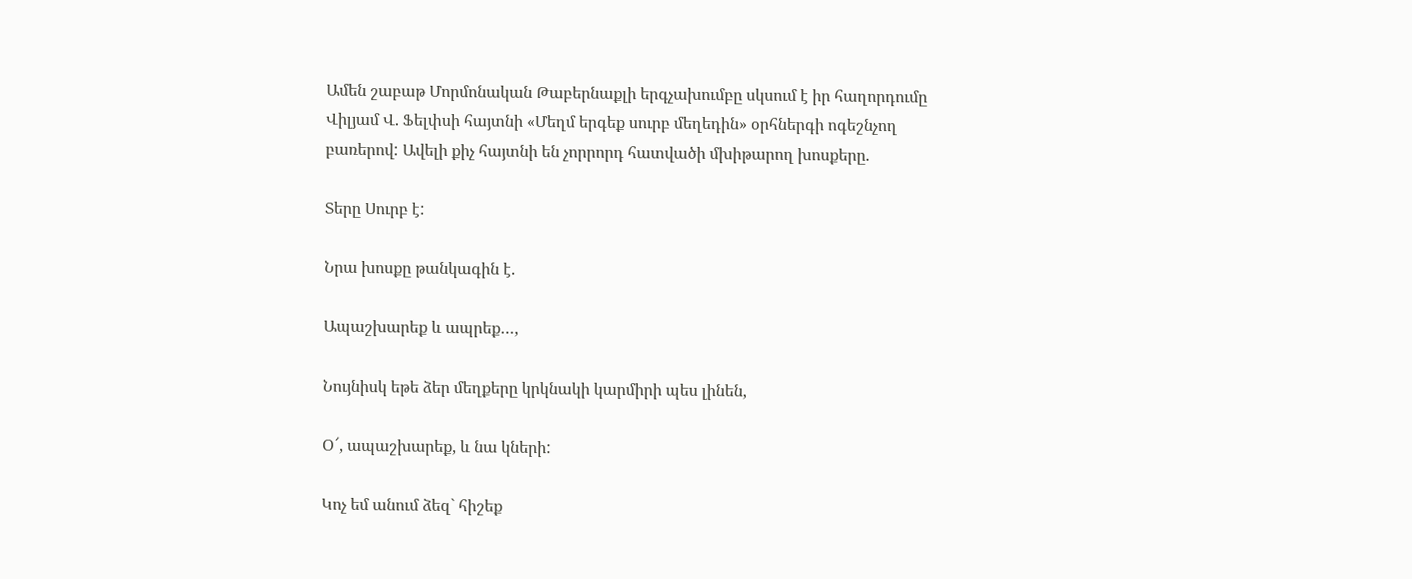Ամեն շաբաթ Մորմոնական Թաբերնաքլի երգչախումբը սկսում է իր հաղորդումը Վիլյամ Վ. Ֆելփսի հայտնի «Մեղմ երգեք սուրբ մեղեդին» օրհներգի ոգեշնչող բառերով: Ավելի քիչ հայտնի են չորրորդ հատվածի մխիթարող խոսքերը.

Տերը Սուրբ է:

Նրա խոսքը թանկագին է.

Ապաշխարեք և ապրեք…,

Նույնիսկ եթե ձեր մեղքերը կրկնակի կարմիրի պես լինեն,

Օ՜, ապաշխարեք, և նա կների:

Կոչ եմ անում ձեզ` հիշեք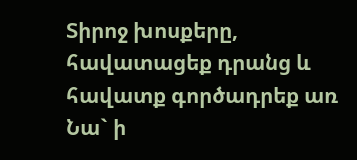Տիրոջ խոսքերը, հավատացեք դրանց և հավատք գործադրեք առ Նա` ի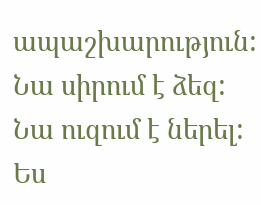ապաշխարություն: Նա սիրում է ձեզ: Նա ուզում է ներել: Ես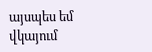այսպես եմ վկայում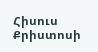Հիսուս Քրիստոսի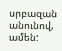սրբազան անունով, ամեն: